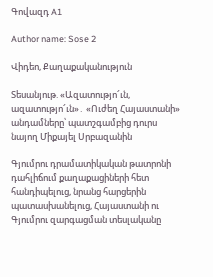Գովազդ A1

Author name: Sose 2

Վիդեո, Քաղաքականություն

Տեսանյութ. «Ազատությո՜ւն, ազատությո՜ւն»․ «Ուժեղ Հայաստանի» անդամները՝ պատշգամբից դուրս նայող Միքայել Սրբազանին

Գյումրու դրամատիկական թատրոնի դահլիճում քաղաքացիների հետ հանդիպելուց, նրանց հարցերին պատասխանելուց, Հայաստանի ու Գյումրու զարգացման տեսլականը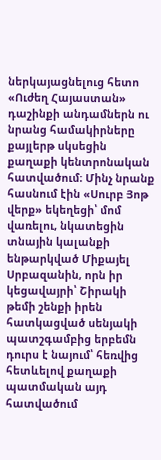ներկայացնելուց հետո «Ուժեղ Հայաստան» դաշինքի անդամներն ու նրանց համակիրները քայլերթ սկսեցին քաղաքի կենտրոնական հատվածում։ Մինչ նրանք հասնում էին «Սուրբ Յոթ վերք» եկեղեցի՝ մոմ վառելու, նկատեցին տնային կալանքի ենթարկված Միքայել Սրբազանին, որն իր կեցավայրի՝ Շիրակի թեմի շենքի իրեն հատկացված սենյակի պատշգամբից երբեմն դուրս է նայում՝ հեռվից հետևելով քաղաքի պատմական այդ հատվածում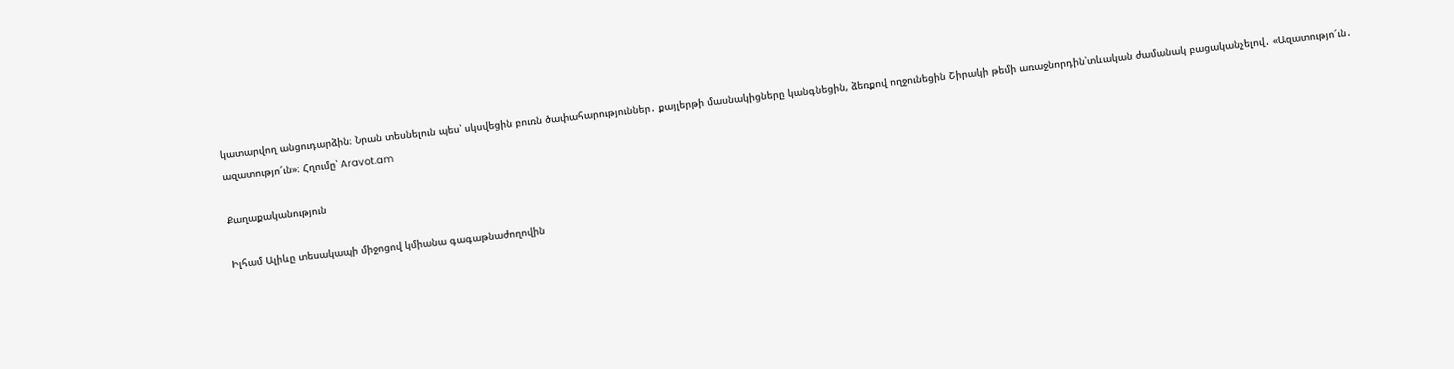կատարվող անցուդարձին։ Նրան տեսնելուն պես՝ սկսվեցին բուռն ծափահարություններ․ քայլերթի մասնակիցները կանգնեցին, ձեռքով ողջունեցին Շիրակի թեմի առաջնորդին՝տևական ժամանակ բացականչելով․ «Ազատությո՜ւն․ ազատությո՜ւն»։ Հղումը՝ Aravot.am

Քաղաքականություն

Իլհամ Ալիևը տեսակապի միջոցով կմիանա գագաթնաժողովին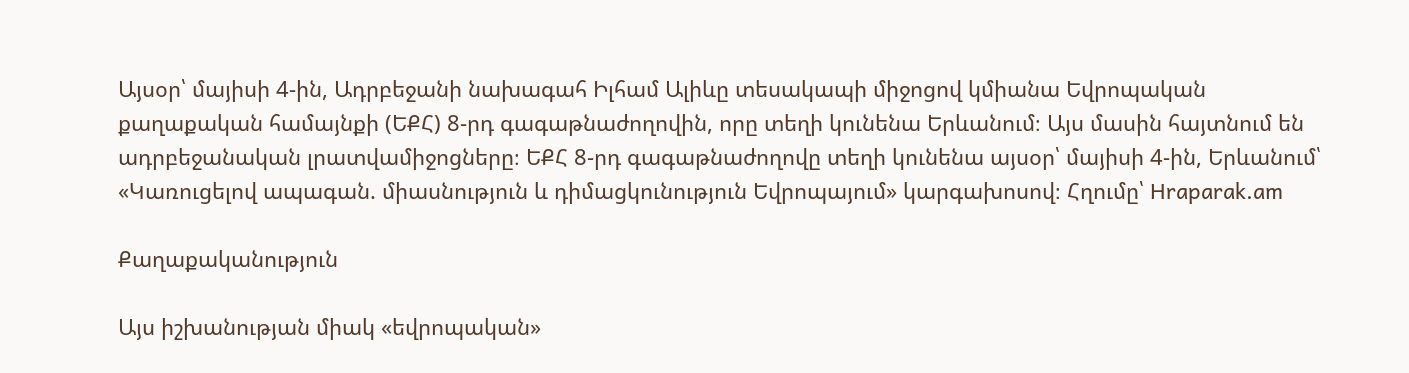Այսօր՝ մայիսի 4-ին, Ադրբեջանի նախագահ Իլհամ Ալիևը տեսակապի միջոցով կմիանա Եվրոպական քաղաքական համայնքի (ԵՔՀ) 8-րդ գագաթնաժողովին, որը տեղի կունենա Երևանում։ Այս մասին հայտնում են ադրբեջանական լրատվամիջոցները։ ԵՔՀ 8-րդ գագաթնաժողովը տեղի կունենա այսօր՝ մայիսի 4-ին, Երևանում՝ «Կառուցելով ապագան. միասնություն և դիմացկունություն Եվրոպայում» կարգախոսով։ Հղումը՝ Hraparak.am

Քաղաքականություն

Այս իշխանության միակ «եվրոպական»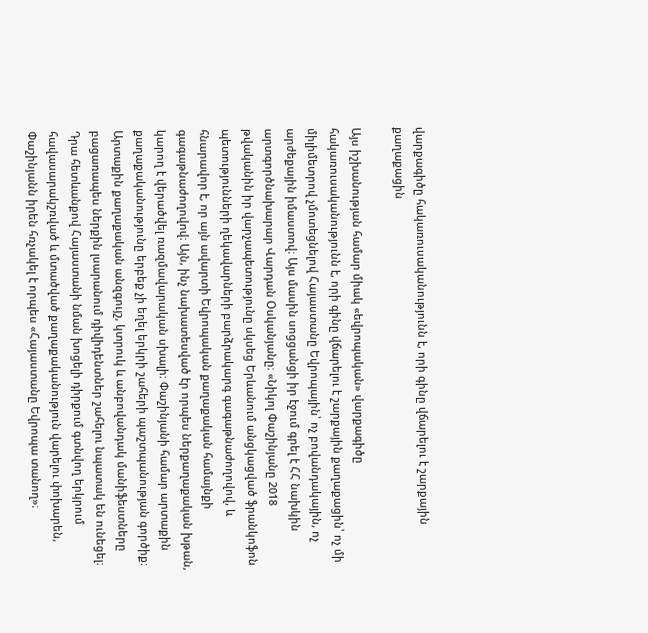վարքագիծը հակառուսականությունն է, որի գինը վճարելու է շարքային քաղաքացին

Այս իշխանության համար միակ «եվրոպական» վարքագիծը հակառուսականությունն է, որի գինը վճարելու է շարքային քաղաքացին՝ ոչ մի միլիմետրով չմոտեցնելով Հայաստանը Եվրոպային՝ ոչ բովանդակային, ոչ արժեքային իմաստով։ Այս մասին սոցցանցի իր էջում գրել է ՀՀ նախկին արտգործնախարար Վարդան Օսկանյանը։ «Նիկոլ Փաշինյանը 2018 թվականին իր վարչապետությունը սկսեց Երևանում անցկացված ֆրանկոֆոն պետությունների ղեկավարների բարձրակարգ գագաթնաժողովով, և հնարավոր է, որ այն ավարտի Եվրոպական քաղաքական համայնքի գագաթնաժողովով։ Այն, ինչ նախատեսված էր որպես ներքաղաքական խթան, կարող է վերածվել ռազմավարական սխալի։ Փաշինյանի համար արտաքին քաղաքականությունը երբեք չի եղել երկրի շահերի պաշտպանության գործիք։ Արտաքին քաղաքական անզգույշ, կտրուկ և անբովանդակ մանիֆեստները բացառապես ներքին լսարանում դիվիդենտներ շահելու նպատակ են ունեցել։ Դրա հետևանքով Հայաստանի նման խոցելի դիրքում գտնվող երկրում հավասարակշռված և մտածված քաղաքականություն վարելու փոխարեն, Փաշինյանն իրեն հռչակել է որպես «Հայաստանը Եվրոպա տանող»։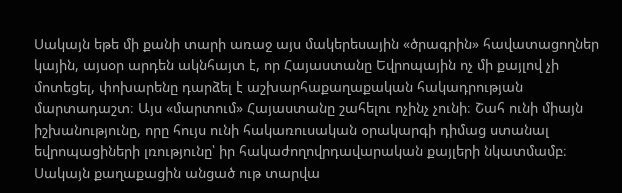Սակայն եթե մի քանի տարի առաջ այս մակերեսային «ծրագրին» հավատացողներ կային, այսօր արդեն ակնհայտ է, որ Հայաստանը Եվրոպային ոչ մի քայլով չի մոտեցել, փոխարենը դարձել է աշխարհաքաղաքական հակադրության մարտադաշտ։ Այս «մարտում» Հայաստանը շահելու ոչինչ չունի։ Շահ ունի միայն իշխանությունը, որը հույս ունի հակառուսական օրակարգի դիմաց ստանալ եվրոպացիների լռությունը՝ իր հակաժողովրդավարական քայլերի նկատմամբ։ Սակայն քաղաքացին անցած ութ տարվա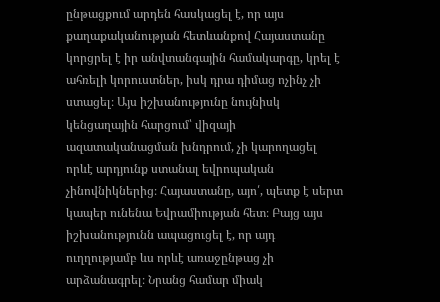ընթացքում արդեն հասկացել է, որ այս քաղաքականության հետևանքով Հայաստանը կորցրել է իր անվտանգային համակարգը, կրել է ահռելի կորուստներ, իսկ դրա դիմաց ոչինչ չի ստացել։ Այս իշխանությունը նույնիսկ կենցաղային հարցում՝ վիզայի ազատականացման խնդրում, չի կարողացել որևէ արդյունք ստանալ եվրոպական չինովնիկներից։ Հայաստանը, այո՛, պետք է սերտ կապեր ունենա Եվրամիության հետ։ Բայց այս իշխանությունն ապացուցել է, որ այդ ուղղությամբ ևս որևէ առաջընթաց չի արձանագրել։ Նրանց համար միակ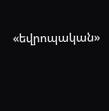«եվրոպական»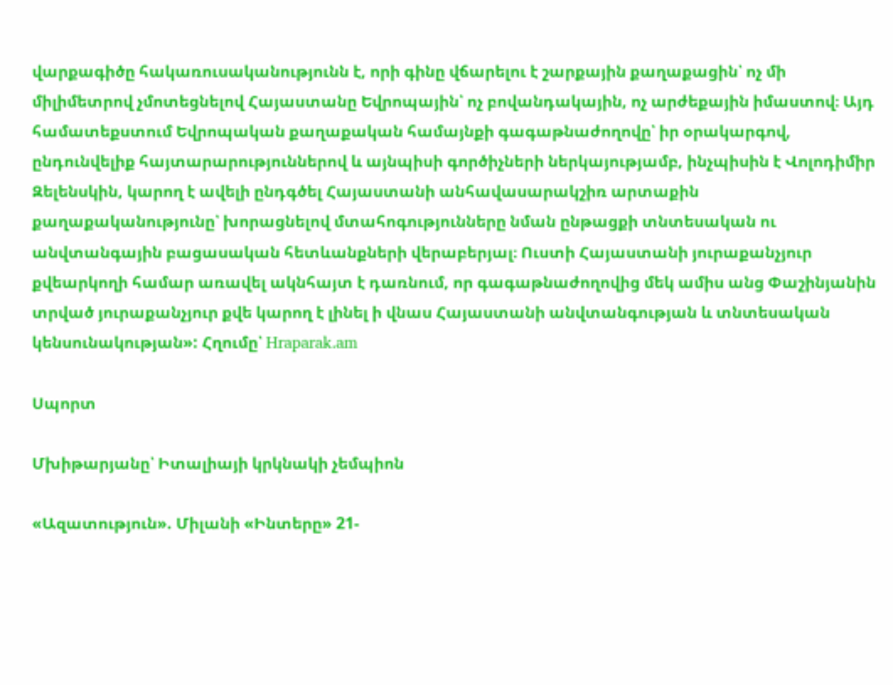վարքագիծը հակառուսականությունն է, որի գինը վճարելու է շարքային քաղաքացին՝ ոչ մի միլիմետրով չմոտեցնելով Հայաստանը Եվրոպային՝ ոչ բովանդակային, ոչ արժեքային իմաստով։ Այդ համատեքստում Եվրոպական քաղաքական համայնքի գագաթնաժողովը՝ իր օրակարգով, ընդունվելիք հայտարարություններով և այնպիսի գործիչների ներկայությամբ, ինչպիսին է Վոլոդիմիր Զելենսկին, կարող է ավելի ընդգծել Հայաստանի անհավասարակշիռ արտաքին քաղաքականությունը՝ խորացնելով մտահոգությունները նման ընթացքի տնտեսական ու անվտանգային բացասական հետևանքների վերաբերյալ։ Ուստի Հայաստանի յուրաքանչյուր քվեարկողի համար առավել ակնհայտ է դառնում, որ գագաթնաժողովից մեկ ամիս անց Փաշինյանին տրված յուրաքանչյուր քվե կարող է լինել ի վնաս Հայաստանի անվտանգության և տնտեսական կենսունակության»: Հղումը՝ Hraparak.am

Սպորտ

Մխիթարյանը՝ Իտալիայի կրկնակի չեմպիոն

«Ազատություն». Միլանի «Ինտերը» 21-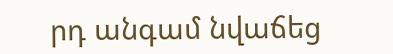րդ անգամ նվաճեց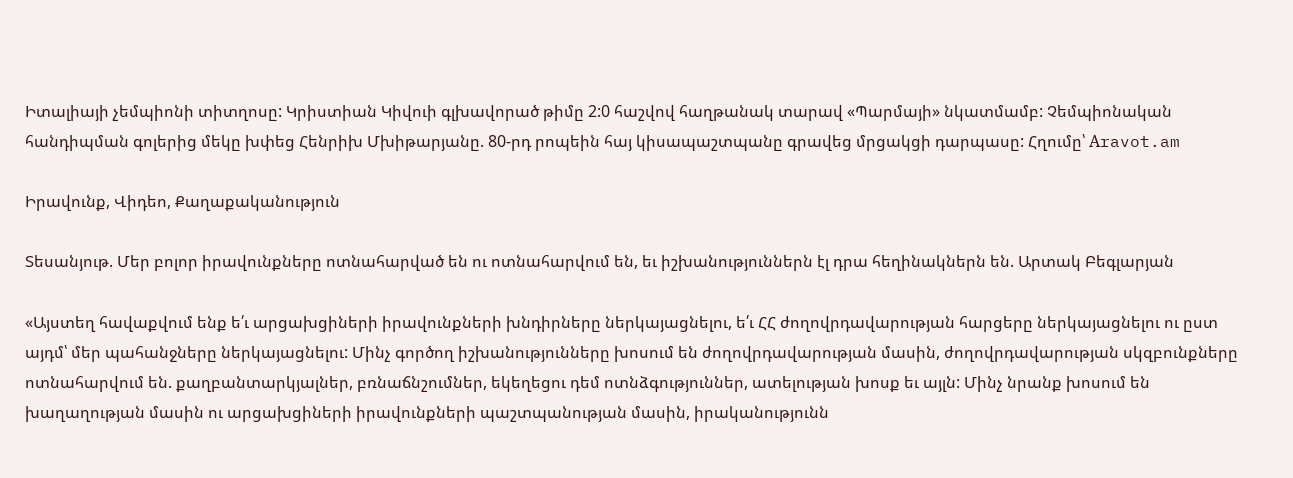Իտալիայի չեմպիոնի տիտղոսը: Կրիստիան Կիվուի գլխավորած թիմը 2:0 հաշվով հաղթանակ տարավ «Պարմայի» նկատմամբ: Չեմպիոնական հանդիպման գոլերից մեկը խփեց Հենրիխ Մխիթարյանը. 80-րդ րոպեին հայ կիսապաշտպանը գրավեց մրցակցի դարպասը: Հղումը՝ Аravot.am

Իրավունք, Վիդեո, Քաղաքականություն

Տեսանյութ. Մեր բոլոր իրավունքները ոտնահարված են ու ոտնահարվում են, եւ իշխանություններն էլ դրա հեղինակներն են. Արտակ Բեգլարյան

«Այստեղ հավաքվում ենք ե՛ւ արցախցիների իրավունքների խնդիրները ներկայացնելու, ե՛ւ ՀՀ ժողովրդավարության հարցերը ներկայացնելու ու ըստ այդմ՝ մեր պահանջները ներկայացնելու: Մինչ գործող իշխանությունները խոսում են ժողովրդավարության մասին, ժողովրդավարության սկզբունքները ոտնահարվում են. քաղբանտարկյալներ, բռնաճնշումներ, եկեղեցու դեմ ոտնձգություններ, ատելության խոսք եւ այլն: Մինչ նրանք խոսում են խաղաղության մասին ու արցախցիների իրավունքների պաշտպանության մասին, իրականությունն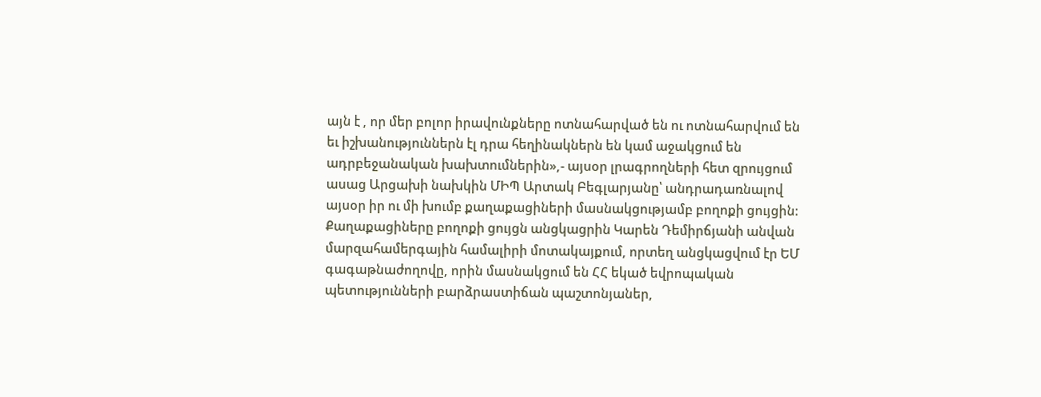այն է , որ մեր բոլոր իրավունքները ոտնահարված են ու ոտնահարվում են եւ իշխանություններն էլ դրա հեղինակներն են կամ աջակցում են ադրբեջանական խախտումներին»,- այսօր լրագրողների հետ զրույցում ասաց Արցախի նախկին ՄԻՊ Արտակ Բեգլարյանը՝ անդրադառնալով այսօր իր ու մի խումբ քաղաքացիների մասնակցությամբ բողոքի ցույցին: Քաղաքացիները բողոքի ցույցն անցկացրին Կարեն Դեմիրճյանի անվան մարզահամերգային համալիրի մոտակայքում, որտեղ անցկացվում էր ԵՄ գագաթնաժողովը, որին մասնակցում են ՀՀ եկած եվրոպական պետությունների բարձրաստիճան պաշտոնյաներ,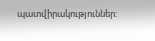պատվիրակություններ: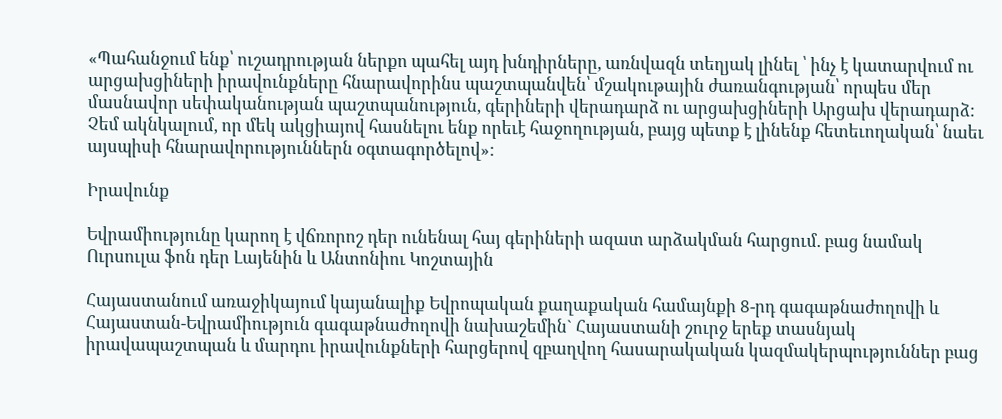«Պահանջում ենք՝ ուշադրության ներքո պահել այդ խնդիրները, առնվազն տեղյակ լինել ՝ ինչ է կատարվում ու արցախցիների իրավունքները հնարավորինս պաշտպանվեն՝ մշակութային ժառանգության՝ որպես մեր մասնավոր սեփականության պաշտպանություն, գերիների վերադարձ ու արցախցիների Արցախ վերադարձ: Չեմ ակնկալում, որ մեկ ակցիայով հասնելու ենք որեւէ հաջողության, բայց պետք է լինենք հետեւողական՝ նաեւ այսպիսի հնարավորություններն օգտագործելով»:

Իրավունք

Եվրամիությունը կարող է վճռորոշ դեր ունենալ հայ գերիների ազատ արձակման հարցում. բաց նամակ Ուրսուլա ֆոն դեր Լայենին և Անտոնիու Կոշտային

Հայաստանում առաջիկայում կայանալիք Եվրոպական քաղաքական համայնքի 8-րդ գագաթնաժողովի և Հայաստան-Եվրամիություն գագաթնաժողովի նախաշեմին` Հայաստանի շուրջ երեք տասնյակ իրավապաշտպան և մարդու իրավունքների հարցերով զբաղվող հասարակական կազմակերպություններ բաց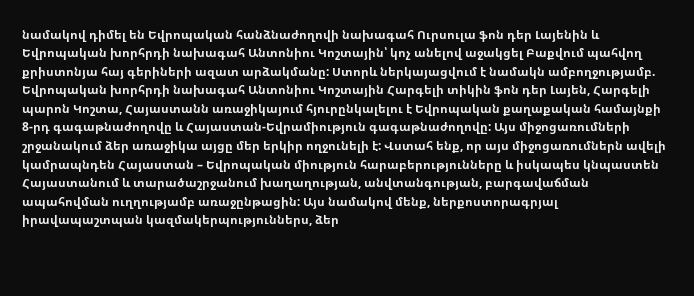նամակով դիմել են Եվրոպական հանձնաժողովի նախագահ Ուրսուլա ֆոն դեր Լայենին և Եվրոպական խորհրդի նախագահ Անտոնիու Կոշտային՝ կոչ անելով աջակցել Բաքվում պահվող քրիստոնյա հայ գերիների ազատ արձակմանը: Ստորև ներկայացվում է նամակն ամբողջությամբ. Եվրոպական խորհրդի նախագահ Անտոնիու Կոշտային Հարգելի տիկին ֆոն դեր Լայեն, Հարգելի պարոն Կոշտա, Հայաստանն առաջիկայում հյուրընկալելու է Եվրոպական քաղաքական համայնքի 8-րդ գագաթնաժողովը և Հայաստան-Եվրամիություն գագաթնաժողովը: Այս միջոցառումների շրջանակում ձեր առաջիկա այցը մեր երկիր ողջունելի է: Վստահ ենք, որ այս միջոցառումներն ավելի կամրապնդեն Հայաստան – Եվրոպական միություն հարաբերությունները և իսկապես կնպաստեն Հայաստանում և տարածաշրջանում խաղաղության, անվտանգության, բարգավաճման ապահովման ուղղությամբ առաջընթացին: Այս նամակով մենք, ներքոստորագրյալ իրավապաշտպան կազմակերպություններս, ձեր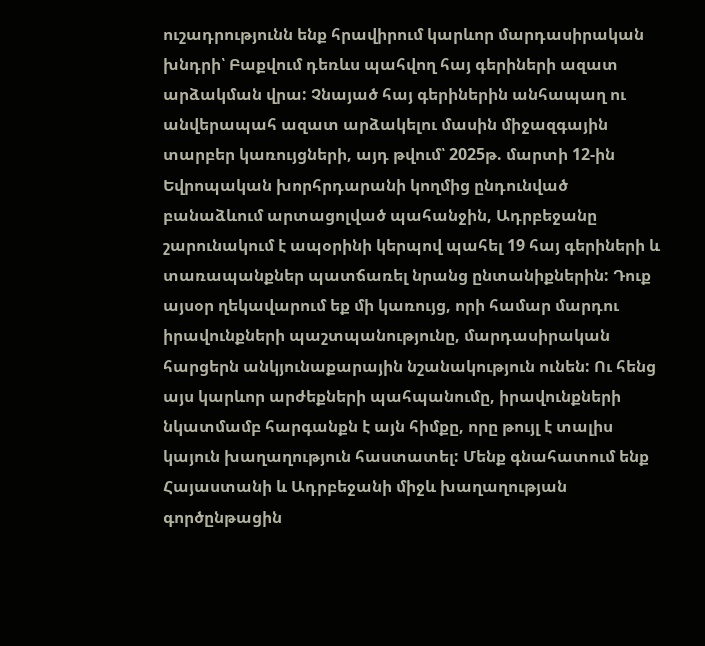ուշադրությունն ենք հրավիրում կարևոր մարդասիրական խնդրի՝ Բաքվում դեռևս պահվող հայ գերիների ազատ արձակման վրա: Չնայած հայ գերիներին անհապաղ ու անվերապահ ազատ արձակելու մասին միջազգային տարբեր կառույցների, այդ թվում՝ 2025թ. մարտի 12-ին Եվրոպական խորհրդարանի կողմից ընդունված բանաձևում արտացոլված պահանջին, Ադրբեջանը շարունակում է ապօրինի կերպով պահել 19 հայ գերիների և տառապանքներ պատճառել նրանց ընտանիքներին: Դուք այսօր ղեկավարում եք մի կառույց, որի համար մարդու իրավունքների պաշտպանությունը, մարդասիրական հարցերն անկյունաքարային նշանակություն ունեն: Ու հենց այս կարևոր արժեքների պահպանումը, իրավունքների նկատմամբ հարգանքն է այն հիմքը, որը թույլ է տալիս կայուն խաղաղություն հաստատել: Մենք գնահատում ենք Հայաստանի և Ադրբեջանի միջև խաղաղության գործընթացին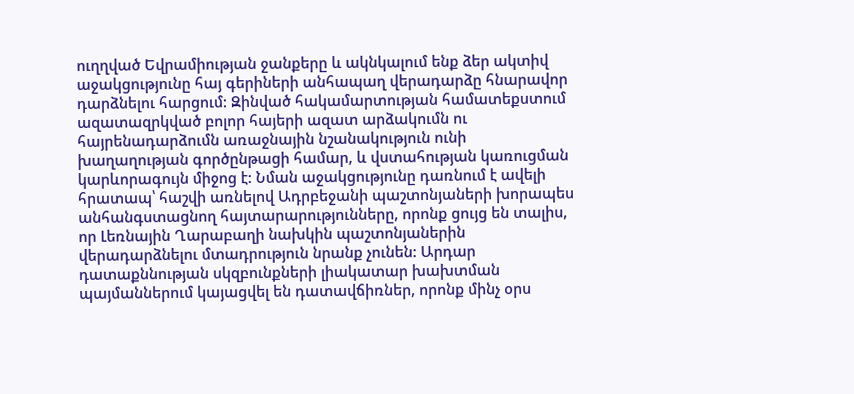ուղղված Եվրամիության ջանքերը և ակնկալում ենք ձեր ակտիվ աջակցությունը հայ գերիների անհապաղ վերադարձը հնարավոր դարձնելու հարցում: Զինված հակամարտության համատեքստում ազատազրկված բոլոր հայերի ազատ արձակումն ու հայրենադարձումն առաջնային նշանակություն ունի խաղաղության գործընթացի համար, և վստահության կառուցման կարևորագույն միջոց է: Նման աջակցությունը դառնում է ավելի հրատապ՝ հաշվի առնելով Ադրբեջանի պաշտոնյաների խորապես անհանգստացնող հայտարարությունները, որոնք ցույց են տալիս, որ Լեռնային Ղարաբաղի նախկին պաշտոնյաներին վերադարձնելու մտադրություն նրանք չունեն: Արդար դատաքննության սկզբունքների լիակատար խախտման պայմաններում կայացվել են դատավճիռներ, որոնք մինչ օրս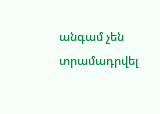անգամ չեն տրամադրվել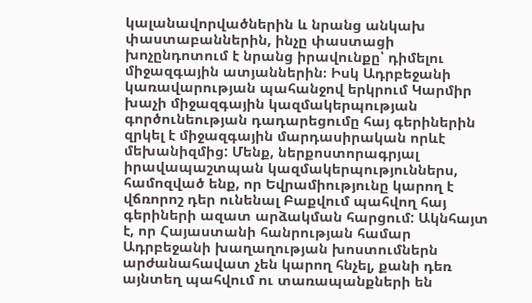կալանավորվածներին և նրանց անկախ փաստաբաններին, ինչը փաստացի խոչընդոտում է նրանց իրավունքը՝ դիմելու միջազգային ատյաններին։ Իսկ Ադրբեջանի կառավարության պահանջով երկրում Կարմիր խաչի միջազգային կազմակերպության գործունեության դադարեցումը հայ գերիներին զրկել է միջազգային մարդասիրական որևէ մեխանիզմից: Մենք, ներքոստորագրյալ իրավապաշտպան կազմակերպություններս, համոզված ենք, որ Եվրամիությունը կարող է վճռորոշ դեր ունենալ Բաքվում պահվող հայ գերիների ազատ արձակման հարցում: Ակնհայտ է, որ Հայաստանի հանրության համար Ադրբեջանի խաղաղության խոստումներն արժանահավատ չեն կարող հնչել, քանի դեռ այնտեղ պահվում ու տառապանքների են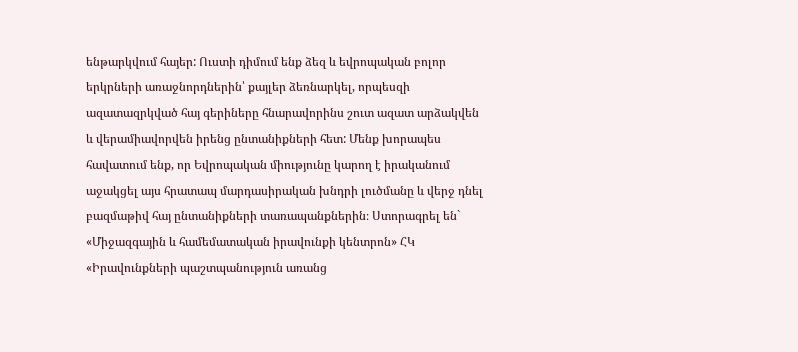ենթարկվում հայեր: Ուստի դիմում ենք ձեզ և եվրոպական բոլոր երկրների առաջնորդներին՝ քայլեր ձեռնարկել, որպեսզի ազատազրկված հայ գերիները հնարավորինս շուտ ազատ արձակվեն և վերամիավորվեն իրենց ընտանիքների հետ: Մենք խորապես հավատում ենք, որ Եվրոպական միությունը կարող է իրականում աջակցել այս հրատապ մարդասիրական խնդրի լուծմանը և վերջ դնել բազմաթիվ հայ ընտանիքների տառապանքներին։ Ստորագրել են` «Միջազգային և համեմատական իրավունքի կենտրոն» ՀԿ «Իրավունքների պաշտպանություն առանց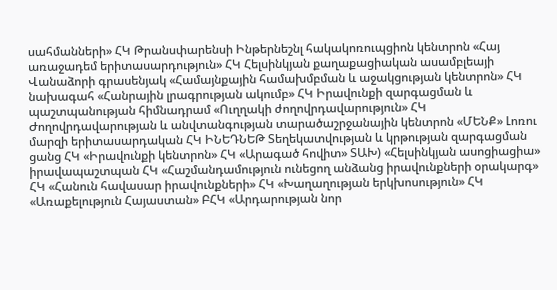սահմանների» ՀԿ Թրանսփարենսի Ինթերնեշնլ հակակոռուպցիոն կենտրոն «Հայ առաջադեմ երիտասարդություն» ՀԿ Հելսինկյան քաղաքացիական ասամբլեայի Վանաձորի գրասենյակ «Համայնքային համախմբման և աջակցության կենտրոն» ՀԿ նախագահ «Հանրային լրագրության ակումբ» ՀԿ Իրավունքի զարգացման և պաշտպանության հիմնադրամ «Ուղղակի ժողովրդավարություն» ՀԿ Ժողովրդավարության և անվտանգության տարածաշրջանային կենտրոն «ՄԵՆՔ» Լոռու մարզի երիտասարդական ՀԿ ԻՆԵԴՆԵԹ Տեղեկատվության և կրթության զարգացման ցանց ՀԿ «Իրավունքի կենտրոն» ՀԿ «Արագած հովիտ» ՏԱԽ) «Հելսինկյան ասոցիացիա» իրավապաշտպան ՀԿ «Հաշմանդամություն ունեցող անձանց իրավունքների օրակարգ» ՀԿ «Հանուն հավասար իրավունքների» ՀԿ «Խաղաղության երկխոսություն» ՀԿ «Առաքելություն Հայաստան» ԲՀԿ «Արդարության նոր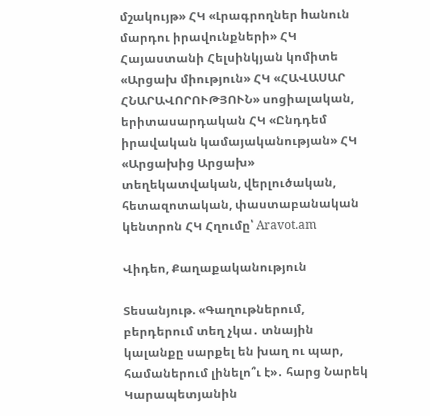մշակույթ» ՀԿ «Լրագրողներ hանուն մարդու իրավունքների» ՀԿ Հայաստանի Հելսինկյան կոմիտե «Արցախ միություն» ՀԿ «ՀԱՎԱՍԱՐ ՀՆԱՐԱՎՈՐՈՒԹՅՈՒՆ» սոցիալական, երիտասարդական ՀԿ «Ընդդեմ իրավական կամայականության» ՀԿ «Արցախից Արցախ» տեղեկատվական, վերլուծական, հետազոտական, փաստաբանական կենտրոն ՀԿ Հղումը՝ Aravot.am

Վիդեո, Քաղաքականություն

Տեսանյութ. «Գաղութներում, բերդերում տեղ չկա․ տնային կալանքը սարքել են խաղ ու պար, համաներում լինելո՞ւ է»․ հարց Նարեկ Կարապետյանին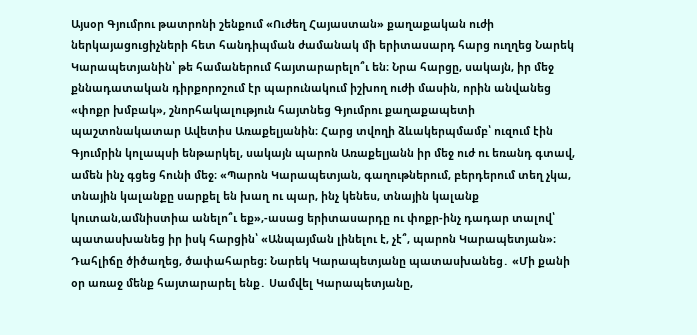Այսօր Գյումրու թատրոնի շենքում «Ուժեղ Հայաստան» քաղաքական ուժի ներկայացուցիչների հետ հանդիպման ժամանակ մի երիտասարդ հարց ուղղեց Նարեկ Կարապետյանին՝ թե համաներում հայտարարելո՞ւ են։ Նրա հարցը, սակայն, իր մեջ քննադատական դիրքորոշում էր պարունակում իշխող ուժի մասին, որին անվանեց «փոքր խմբակ», շնորհակալություն հայտնեց Գյումրու քաղաքապետի պաշտոնակատար Ավետիս Առաքելյանին։ Հարց տվողի ձևակերպմամբ՝ ուզում էին Գյումրին կոլապսի ենթարկել, սակայն պարոն Առաքելյանն իր մեջ ուժ ու եռանդ գտավ, ամեն ինչ գցեց հունի մեջ։ «Պարոն Կարապետյան, գաղութներում, բերդերում տեղ չկա, տնային կալանքը սարքել են խաղ ու պար, ինչ կենես, տնային կալանք կուտան,ամնիստիա անելո՞ւ եք»,-ասաց երիտասարդը ու փոքր-ինչ դադար տալով՝ պատասխանեց իր իսկ հարցին՝ «Անպայման լինելու է, չէ՞, պարոն Կարապետյան»։ Դահլիճը ծիծաղեց, ծափահարեց։ Նարեկ Կարապետյանը պատասխանեց․ «Մի քանի օր առաջ մենք հայտարարել ենք․ Սամվել Կարապետյանը,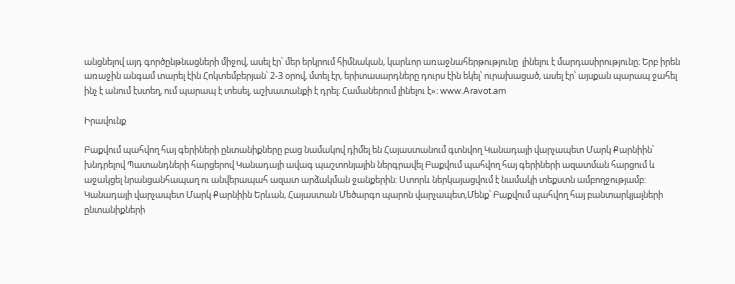անցնելով այդ գործընթնացների միջով, ասել էր՝ մեր երկրում հիմնական, կարևոր առաջնահերթությունը  լինելու է մարդասիրությունը։ Երբ իրեն առաջին անգամ տարել էին Հոկտեմբերյան՝ 2-3 օրով, մտել էր, երիտասարդները դուրս էին եկել՝ ուրախացած, ասել էր՝ այսքան պարապ ջահել ինչ է անում էստեղ, ում պարապ է տեսել, աշխատանքի է դրել։ Համաներում լինելու է»։ www.Aravot.am

Իրավունք

Բաքվում պահվող հայ գերիների ընտանիքները բաց նամակով դիմել են Հայաստանում գտնվող Կանադայի վարչապետ Մարկ Քարնիին՝ խնդրելով Պատանդների հարցերով Կանադայի ավագ պաշտոնյային ներգրավել Բաքվում պահվող հայ գերիների ազատման հարցում և աջակցել նրանցանհապաղ ու անվերապահ ազատ արձակման ջանքերին: Ստորև ներկայացվում է նամակի տեքստն ամբողջությամբ: Կանադայի վարչապետ Մարկ Քարնիին Երևան, Հայաստան Մեծարգո պարոն վարչապետ,Մենք՝ Բաքվում պահվող հայ բանտարկյալների ընտանիքների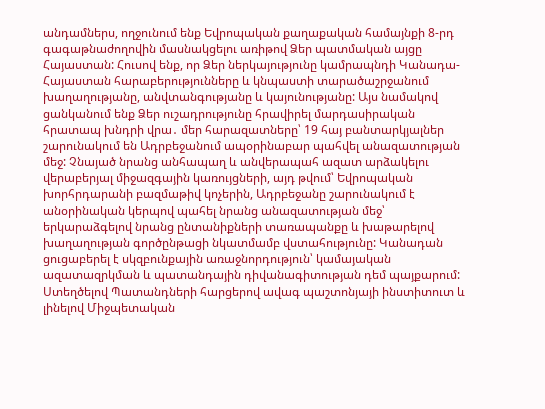անդամներս, ողջունում ենք Եվրոպական քաղաքական համայնքի 8-րդ գագաթնաժողովին մասնակցելու առիթով Ձեր պատմական այցը Հայաստան: Հուսով ենք, որ Ձեր ներկայությունը կամրապնդի Կանադա-Հայաստան հարաբերությունները և կնպաստի տարածաշրջանում խաղաղությանը, անվտանգությանը և կայունությանը: Այս նամակով ցանկանում ենք Ձեր ուշադրությունը հրավիրել մարդասիրական հրատապ խնդրի վրա․ մեր հարազատները՝ 19 հայ բանտարկյալներ շարունակում են Ադրբեջանում ապօրինաբար պահվել անազատության մեջ: Չնայած նրանց անհապաղ և անվերապահ ազատ արձակելու վերաբերյալ միջազգային կառույցների, այդ թվում՝ Եվրոպական խորհրդարանի բազմաթիվ կոչերին, Ադրբեջանը շարունակում է անօրինական կերպով պահել նրանց անազատության մեջ՝ երկարաձգելով նրանց ընտանիքների տառապանքը և խաթարելով խաղաղության գործընթացի նկատմամբ վստահությունը: Կանադան ցուցաբերել է սկզբունքային առաջնորդություն՝ կամայական ազատազրկման և պատանդային դիվանագիտության դեմ պայքարում: Ստեղծելով Պատանդների հարցերով ավագ պաշտոնյայի ինստիտուտ և լինելով Միջպետական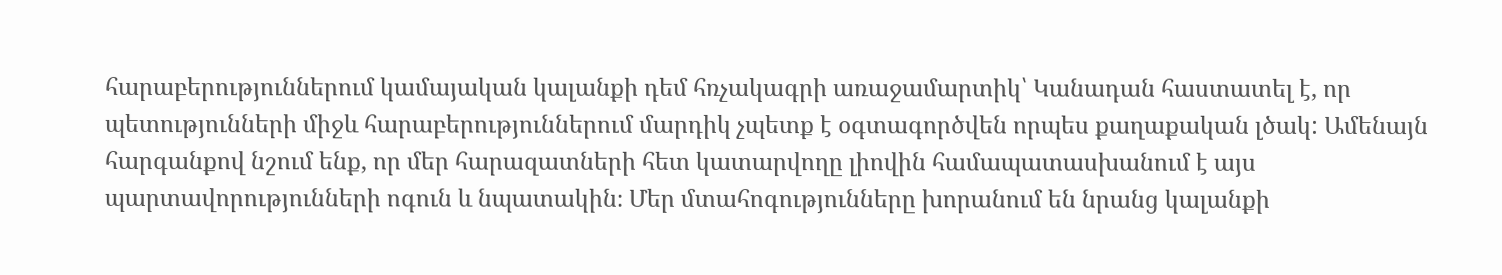հարաբերություններում կամայական կալանքի դեմ հռչակագրի առաջամարտիկ՝ Կանադան հաստատել է, որ պետությունների միջև հարաբերություններում մարդիկ չպետք է օգտագործվեն որպես քաղաքական լծակ: Ամենայն հարգանքով նշում ենք, որ մեր հարազատների հետ կատարվողը լիովին համապատասխանում է այս պարտավորությունների ոգուն և նպատակին։ Մեր մտահոգությունները խորանում են նրանց կալանքի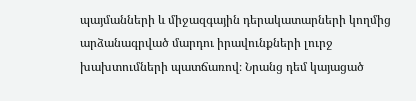պայմանների և միջազգային դերակատարների կողմից արձանագրված մարդու իրավունքների լուրջ խախտումների պատճառով։ Նրանց դեմ կայացած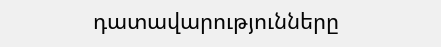դատավարությունները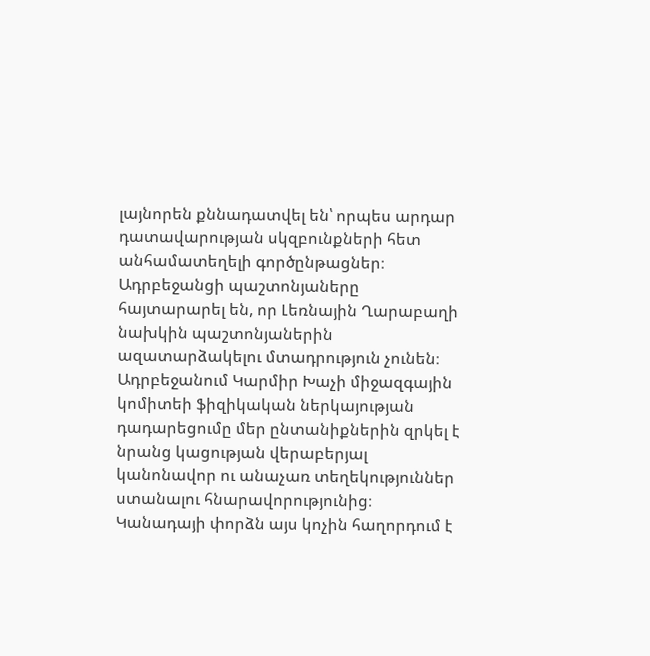լայնորեն քննադատվել են՝ որպես արդար դատավարության սկզբունքների հետ անհամատեղելի գործընթացներ։ Ադրբեջանցի պաշտոնյաները հայտարարել են, որ Լեռնային Ղարաբաղի նախկին պաշտոնյաներին ազատարձակելու մտադրություն չունեն։ Ադրբեջանում Կարմիր Խաչի միջազգային կոմիտեի ֆիզիկական ներկայության դադարեցումը մեր ընտանիքներին զրկել է նրանց կացության վերաբերյալ կանոնավոր ու անաչառ տեղեկություններ ստանալու հնարավորությունից։ Կանադայի փորձն այս կոչին հաղորդում է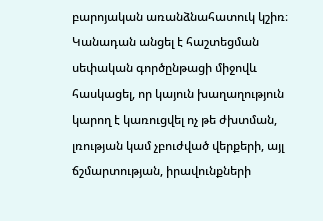բարոյական առանձնահատուկ կշիռ։  Կանադան անցել է հաշտեցման սեփական գործընթացի միջովև հասկացել, որ կայուն խաղաղություն կարող է կառուցվել ոչ թե ժխտման, լռության կամ չբուժված վերքերի, այլ ճշմարտության, իրավունքների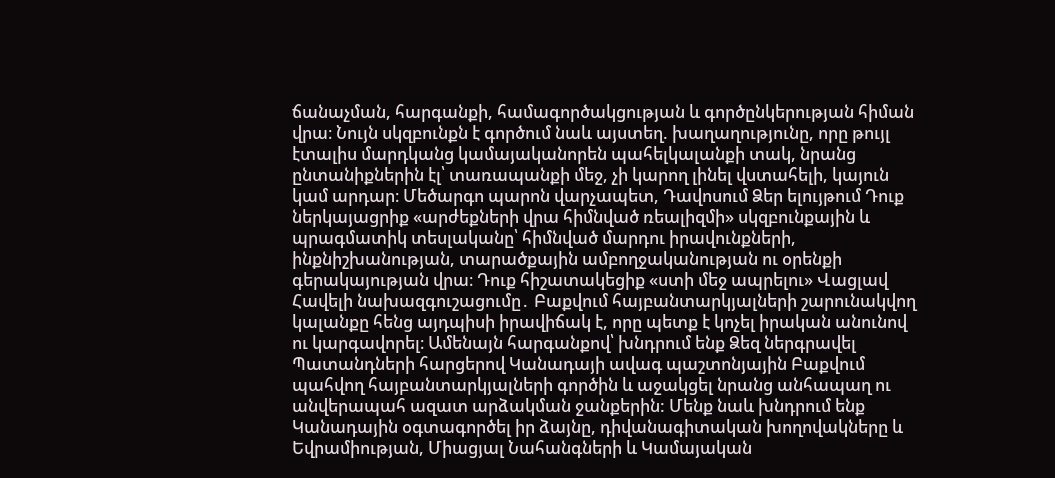ճանաչման, հարգանքի, համագործակցության և գործընկերության հիման վրա։ Նույն սկզբունքն է գործում նաև այստեղ. խաղաղությունը, որը թույլ  էտալիս մարդկանց կամայականորեն պահելկալանքի տակ, նրանց ընտանիքներին էլ՝ տառապանքի մեջ, չի կարող լինել վստահելի, կայուն կամ արդար։ Մեծարգո պարոն վարչապետ, Դավոսում Ձեր ելույթում Դուք ներկայացրիք «արժեքների վրա հիմնված ռեալիզմի» սկզբունքային և պրագմատիկ տեսլականը՝ հիմնված մարդու իրավունքների, ինքնիշխանության, տարածքային ամբողջականության ու օրենքի գերակայության վրա։ Դուք հիշատակեցիք «ստի մեջ ապրելու» Վացլավ Հավելի նախազգուշացումը․ Բաքվում հայբանտարկյալների շարունակվող կալանքը հենց այդպիսի իրավիճակ է, որը պետք է կոչել իրական անունով ու կարգավորել։ Ամենայն հարգանքով՝ խնդրում ենք Ձեզ ներգրավել Պատանդների հարցերով Կանադայի ավագ պաշտոնյային Բաքվում պահվող հայբանտարկյալների գործին և աջակցել նրանց անհապաղ ու անվերապահ ազատ արձակման ջանքերին: Մենք նաև խնդրում ենք Կանադային օգտագործել իր ձայնը, դիվանագիտական խողովակները և Եվրամիության, Միացյալ Նահանգների և Կամայական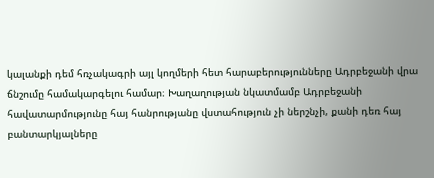կալանքի դեմ հռչակագրի այլ կողմերի հետ հարաբերությունները Ադրբեջանի վրա ճնշումը համակարգելու համար։ Խաղաղության նկատմամբ Ադրբեջանի հավատարմությունը հայ հանրությանը վստահություն չի ներշնչի, քանի դեռ հայ բանտարկյալները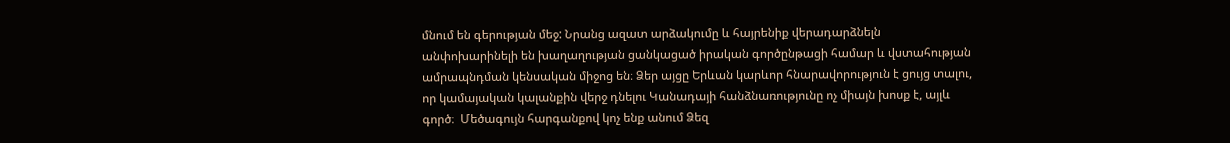մնում են գերության մեջ: Նրանց ազատ արձակումը և հայրենիք վերադարձնելն անփոխարինելի են խաղաղության ցանկացած իրական գործընթացի համար և վստահության ամրապնդման կենսական միջոց են։ Ձեր այցը Երևան կարևոր հնարավորություն է ցույց տալու, որ կամայական կալանքին վերջ դնելու Կանադայի հանձնառությունը ոչ միայն խոսք է, այլև գործ։  Մեծագույն հարգանքով կոչ ենք անում Ձեզ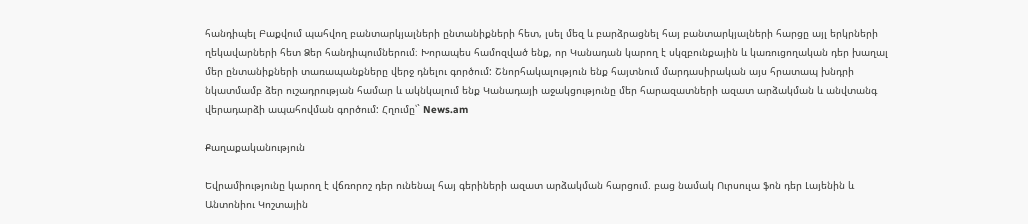հանդիպել Բաքվում պահվող բանտարկյալների ընտանիքների հետ, լսել մեզ և բարձրացնել հայ բանտարկյալների հարցը այլ երկրների ղեկավարների հետ Ձեր հանդիպումներում։ Խորապես համոզված ենք, որ Կանադան կարող է սկզբունքային և կառուցողական դեր խաղալ մեր ընտանիքների տառապանքները վերջ դնելու գործում: Շնորհակալություն ենք հայտնում մարդասիրական այս հրատապ խնդրի նկատմամբ ձեր ուշադրության համար և ակնկալում ենք Կանադայի աջակցությունը մեր հարազատների ազատ արձակման և անվտանգ վերադարձի ապահովման գործում: Հղումը՝` News.am

Քաղաքականություն

Եվրամիությունը կարող է վճռորոշ դեր ունենալ հայ գերիների ազատ արձակման հարցում. բաց նամակ Ուրսուլա ֆոն դեր Լայենին և Անտոնիու Կոշտային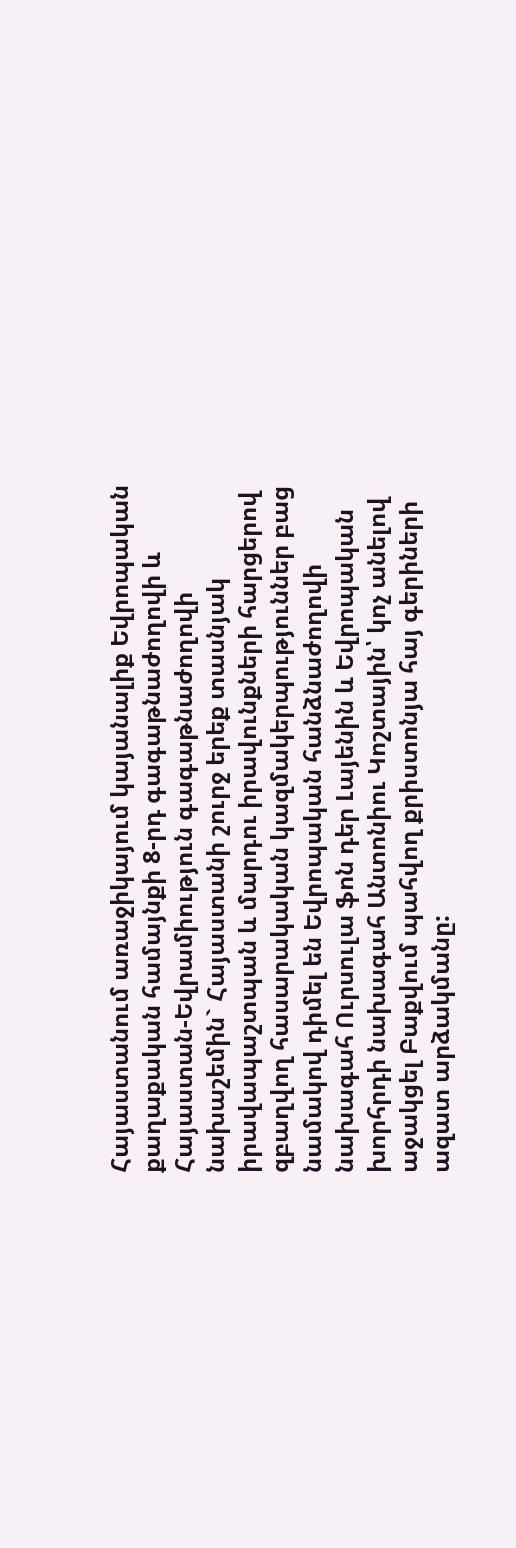Հայաստանում առաջիկայում կայանալիք Եվրոպական քաղաքական համայնքի 8-րդ գագաթնաժողովի և Հայաստան-Եվրամիություն գագաթնաժողովի նախաշեմին` Հայաստանի շուրջ երեք տասնյակ իրավապաշտպան և մարդու իրավունքների հարցերով զբաղվող հասարակական կազմակերպություններ բաց նամակով դիմել են Եվրոպական հանձնաժողովի նախագահ Ուրսուլա ֆոն դեր Լայենին և Եվրոպական խորհրդի նախագահ Անտոնիու Կոշտային՝ կոչ անելով աջակցել Բաքվում պահվող քրիստոնյա հայ գերիների ազատ արձակմանը: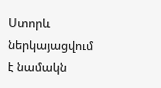Ստորև ներկայացվում է նամակն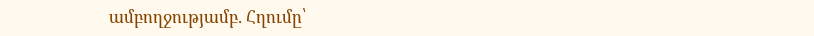ամբողջությամբ. Հղումը՝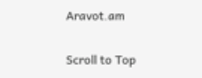Aravot.am

Scroll to Top